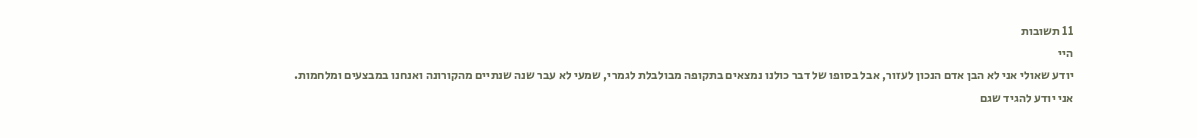11 תשובות
היי
יודע שאולי אני לא הבן אדם הנכון לעזור, אבל בסופו של דבר כולנו נמצאים בתקופה מבולבלת לגמרי, שמעי לא עבר שנה שנתיים מהקורונה ואנחנו במבצעים ומלחמות.
אני יודע להגיד שגם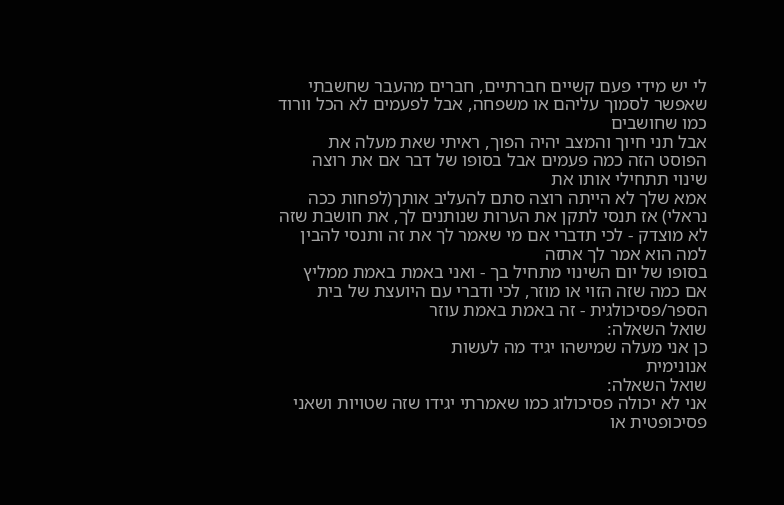לי יש מידי פעם קשיים חברתיים, חברים מהעבר שחשבתי שאפשר לסמוך עליהם או משפחה, אבל לפעמים לא הכל וורוד כמו שחושבים
אבל תני חיוך והמצב יהיה הפוך, ראיתי שאת מעלה את הפוסט הזה כמה פעמים אבל בסופו של דבר אם את רוצה שינוי תתחילי אותו את
אמא שלך לא הייתה רוצה סתם להעליב אותך(לפחות ככה נראלי) אז תנסי לתקן את הערות שנותנים לך, את חושבת שזה לא מוצדק - לכי תדברי אם מי שאמר לך את זה ותנסי להבין למה הוא אמר לך אתזה
בסופו של יום השינוי מתחיל בך - ואני באמת באמת ממליץ אם כמה שזה הזוי או מוזר, לכי ודברי עם היועצת של בית הספר/פסיכולגית - זה באמת באמת עוזר
שואל השאלה:
כן אני מעלה שמישהו יגיד מה לעשות
אנונימית
שואל השאלה:
אני לא יכולה פסיכולוג כמו שאמרתי יגידו שזה שטויות ושאני פסיכופטית או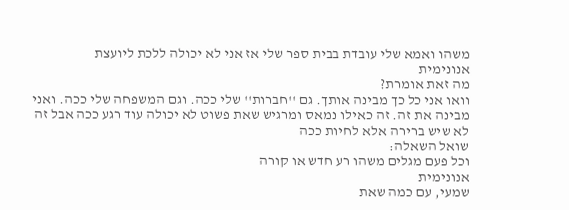משהו ואמא שלי עובדת בבית ספר שלי אז אני לא יכולה ללכת ליועצת
אנונימית
מה זאת אומרת?
וואו אני כל כך מבינה אותך. גם ''חברות'' שלי ככה. וגם המשפחה שלי ככה. ואני מבינה את זה. זה כאילו נמאס ומרגיש שאת פשוט לא יכולה עוד רגע ככה אבל זה לא שיש ברירה אלא לחיות ככה
שואל השאלה:
וכל פעם מגלים משהו רע חדש או קורה
אנונימית
שמעי, עם כמה שאת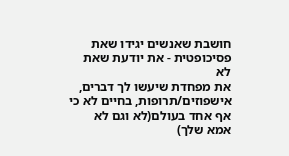חושבת שאנשים יגידו שאת פסיכופטית - את יודעת שאת לא
את מפחדת שיעשו לך דברים, אישפוזים/תרופות, בחיים לא כי אף אחד בעולם(לא וגם לא אמא שלך)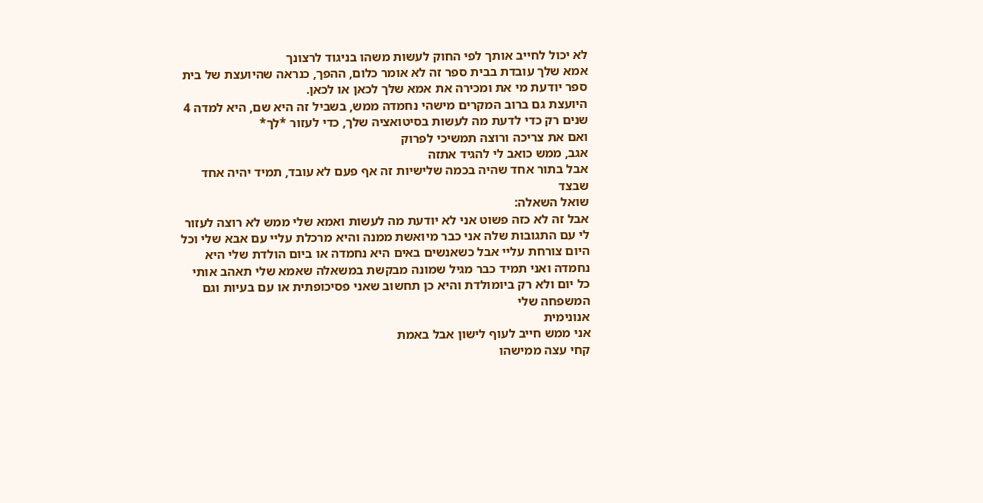לא יכול לחייב אותך לפי החוק לעשות משהו בניגוד לרצונך
אמא שלך עובדת בבית ספר זה לא אומר כלום, ההפך, כנראה שהיועצת של בית ספר יודעת מי את ומכירה את אמא שלך לכאן או לכאן.
היועצת גם ברוב המקרים מישהי נחמדה ממש, בשביל זה היא שם, היא למדה 4 שנים רק כדי לדעת מה לעשות בסיטואציה שלך, כדי לעזור *לך*
ואם את צריכה ורוצה תמשיכי לפרוק
אגב, ממש כואב לי להגיד אתזה
אבל בתור אחד שהיה בכמה שלישיות זה אף פעם לא עובד, תמיד יהיה אחד שבצד
שואל השאלה:
אבל זה לא כזה פשוט אני לא יודעת מה לעשות ואמא שלי ממש לא רוצה לעזור לי עם התגובות שלה אני כבר מיואשת ממנה והיא מרכלת עליי עם אבא שלי וכל היום צורחת עליי אבל כשאנשים באים היא נחמדה או ביום הולדת שלי היא נחמדה ואני תמיד כבר מגיל שמונה מבקשת במשאלה שאמא שלי תאהב אותי כל יום ולא רק ביומולדת והיא כן תחשוב שאני פסיכופתית או עם בעיות וגם המשפחה שלי
אנונימית
אני ממש חייב לעוף לישון אבל באמת
קחי עצה ממישהו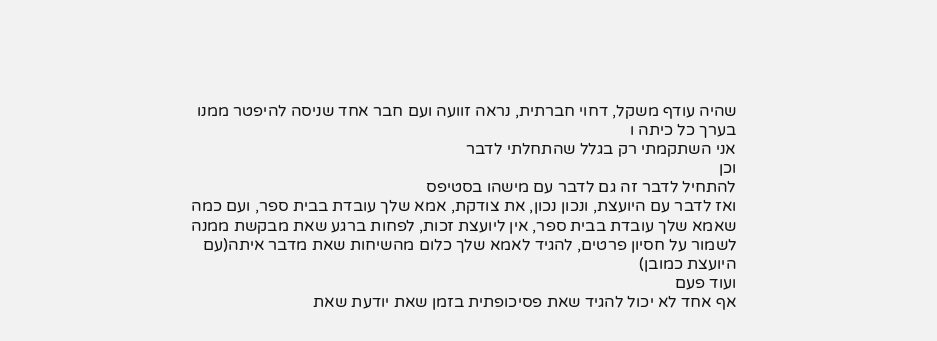שהיה עודף משקל, דחוי חברתית, נראה זוועה ועם חבר אחד שניסה להיפטר ממנו בערך כל כיתה ו
אני השתקמתי רק בגלל שהתחלתי לדבר
וכן
להתחיל לדבר זה גם לדבר עם מישהו בסטיפס
ואז לדבר עם היועצת, ונכון נכון, את צודקת, אמא שלך עובדת בבית ספר, ועם כמה שאמא שלך עובדת בבית ספר, אין ליועצת זכות, לפחות ברגע שאת מבקשת ממנה לשמור על חסיון פרטים, להגיד לאמא שלך כלום מהשיחות שאת מדבר איתה(עם היועצת כמובן)
ועוד פעם
אף אחד לא יכול להגיד שאת פסיכופתית בזמן שאת יודעת שאת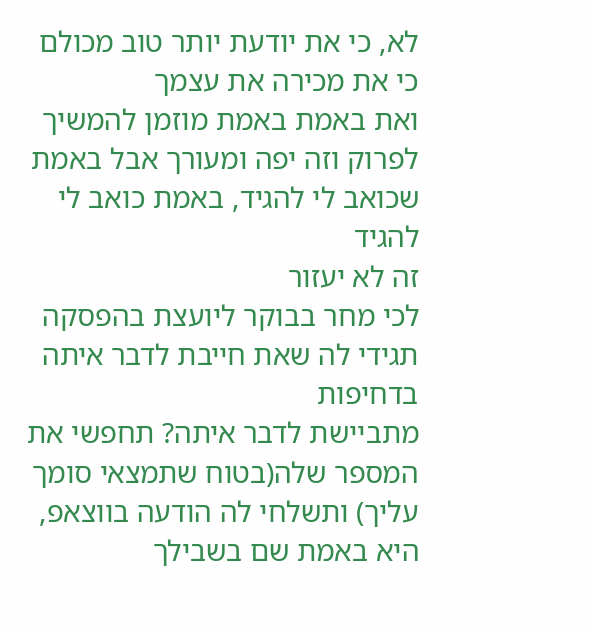לא, כי את יודעת יותר טוב מכולם כי את מכירה את עצמך
ואת באמת באמת מוזמן להמשיך לפרוק וזה יפה ומעורך אבל באמת שכואב לי להגיד, באמת כואב לי להגיד
זה לא יעזור
לכי מחר בבוקר ליועצת בהפסקה
תגידי לה שאת חייבת לדבר איתה בדחיפות
מתביישת לדבר איתה? תחפשי את המספר שלה(בטוח שתמצאי סומך עליך) ותשלחי לה הודעה בווצאפ, היא באמת שם בשבילך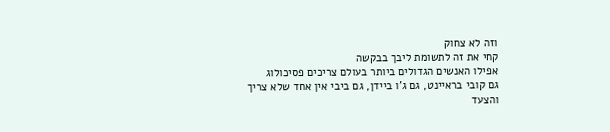וזה לא צחוק
קחי את זה לתשומת ליבך בבקשה
אפילו האנשים הגדולים ביותר בעולם צריכים פסיכולוג
גם קובי בראיינט, גם ג'ו ביידן, גם ביבי אין אחד שלא צריך
והצעד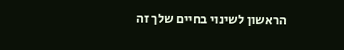הראשון לשינוי בחיים שלך זה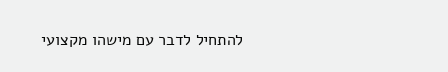להתחיל לדבר עם מישהו מקצועי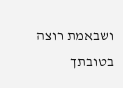ושבאמת רוצה בטובתך